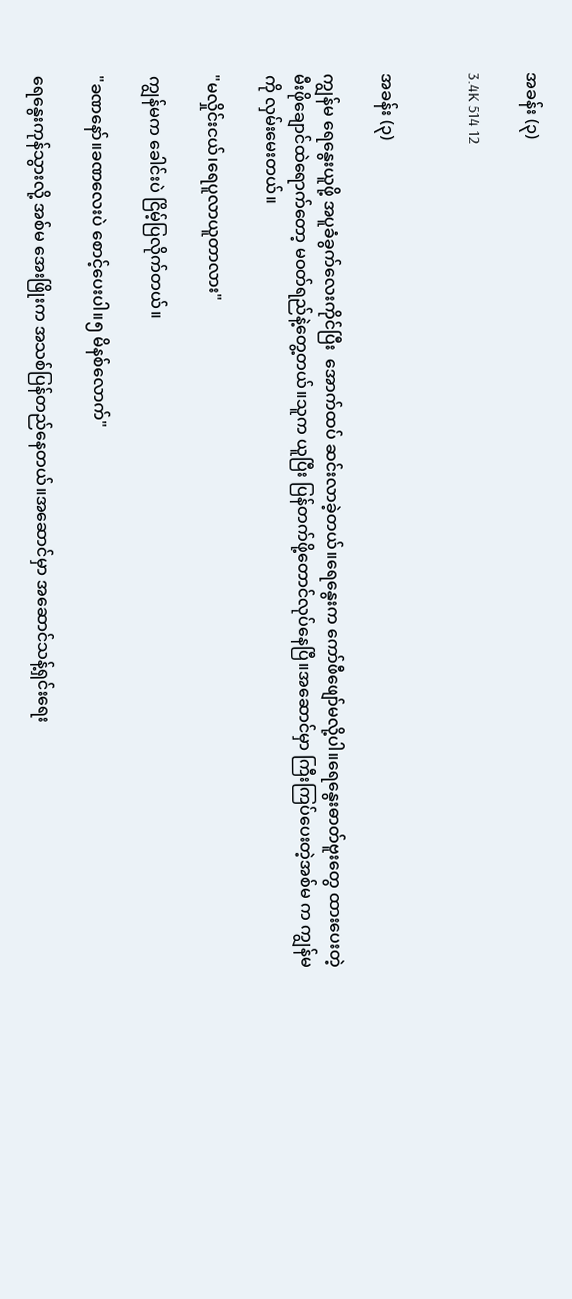အခန်း (၃)

3.4K 514 12


အခန်း (၃)

ကျွန်မ ရေနွေးယူဖို့ အပူခံခွက်လေးကိုင်ပြီး  အောက်ထပ် ဆင်းလာခဲ့တယ်။ရေနွေးက ကော်ဖီဖျော်မလို့ပါ။ရေနွေးဓာတ်ဗူးတွေ ထားပေးတဲ့ မီးဖိုချောင်ထဲရောက်တော့ မဝတ်ရည်နဲ့တွေ့တယ်။သူက ယူပြီး ပြန်တက်ဖို့တောင်လုပ်နေပြီ။အဆောင်မှာ ကြီးကြပ်ပေးတဲ့အစ်မ က ကျွန်မကို လှမ်းမေးတယ်။

"မလှိုင်းငယ်၊ရေပူလာယူတာလား"

ကျွန်မက ခေါင်းပဲ ငြိမ့်ပြလိုက်တယ်။

"ခဏနော်။ခဏလေးပဲ စောင့်ပေးပါ။၅ မိနစ်လောက်"

ရေနွေးကုန်သွားလို့ အစ်မ အေးဖြိုးက အသစ်ပြန်တည်နေတယ်။အဆောင်မှာ အဆောင်သန့်ရှင်းရေး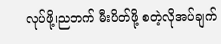လုပ်ဖို့၊ညဘက် မီးပိတ်ဖို့ စတဲ့လိုအပ်ချက်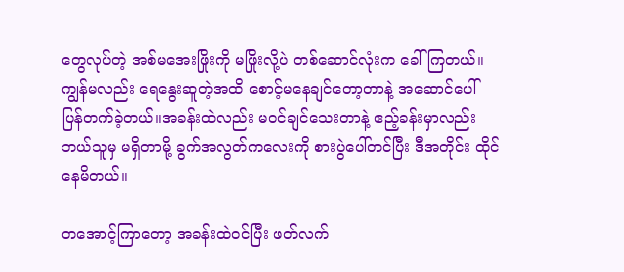တွေလုပ်တဲ့ အစ်မအေးဖြိုးကို မဖြိုးလို့ပဲ တစ်ဆောင်လုံးက ခေါ်ကြတယ်။ကျွန်မလည်း ရေနွေးဆူတဲ့အထိ စောင့်မနေချင်တော့တာနဲ့ အဆောင်ပေါ်ပြန်တက်ခဲ့တယ်။အခန်းထဲလည်း မဝင်ချင်သေးတာနဲ့ ဧည့်ခန်းမှာလည်း ဘယ်သူမှ မရှိတာမို့ ခွက်အလွတ်ကလေးကို စားပွဲပေါ်တင်ပြီး ဒီအတိုင်း ထိုင်နေမိတယ်။

တအောင့်ကြာတော့ အခန်းထဲဝင်ပြီး ဖတ်လက်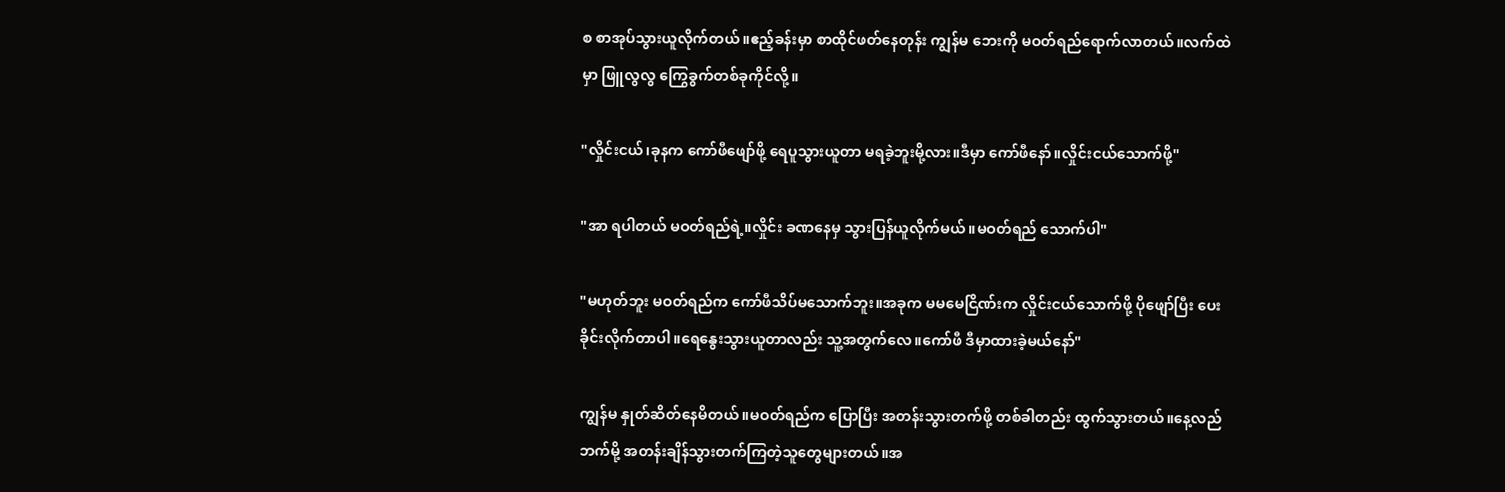စ စာအုပ်သွားယူလိုက်တယ်။ဧည့်ခန်းမှာ စာထိုင်ဖတ်နေတုန်း ကျွန်မ ဘေးကို မဝတ်ရည်ရောက်လာတယ်။လက်ထဲမှာ ဖြူလွလွ ကြွေခွက်တစ်ခုကိုင်လို့။

"လှိုင်းငယ်၊ခုနက ကော်ဖီဖျော်ဖို့ ရေပူသွားယူတာ မရခဲ့ဘူးမို့လား။ဒီမှာ ကော်ဖီနော်။လှိုင်းငယ်သောက်ဖို့"

"အာ ရပါတယ် မဝတ်ရည်ရဲ့။လှိုင်း ခဏနေမှ သွားပြန်ယူလိုက်မယ်။မဝတ်ရည် သောက်ပါ"

"မဟုတ်ဘူး မဝတ်ရည်က ကော်ဖီသိပ်မသောက်ဘူး။အခုက မမမေငြိဏ်းက လှိုင်းငယ်သောက်ဖို့ ပိုဖျော်ပြီး ပေးခိုင်းလိုက်တာပါ။ရေနွေးသွားယူတာလည်း သူ့အတွက်လေ။ကော်ဖီ ဒီမှာထားခဲ့မယ်နော်"

ကျွန်မ နှုတ်ဆိတ်နေမိတယ်။မဝတ်ရည်က ပြောပြီး အတန်းသွားတက်ဖို့ တစ်ခါတည်း ထွက်သွားတယ်။နေ့လည်ဘက်မို့ အတန်းချိန်သွားတက်ကြတဲ့သူတွေများတယ်။အ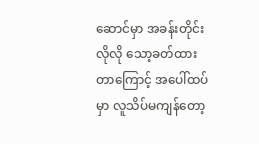ဆောင်မှာ အခန်းတိုင်းလိုလို သော့ခတ်ထားတာကြောင့် အပေါ်ထပ်မှာ လူသိပ်မကျန်တော့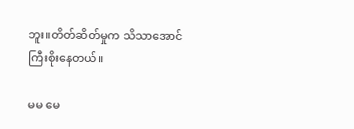ဘူး။တိတ်ဆိတ်မှုက သိသာအောင် ကြီးစိုးနေတယ်။

မမ မေ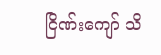ငြိဏ်းကျော် သိ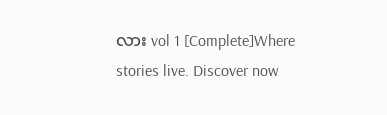လား vol 1 [Complete]Where stories live. Discover now